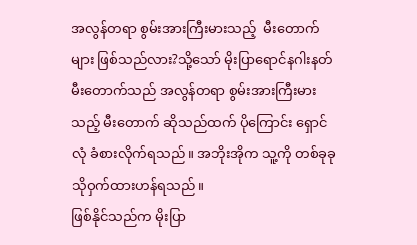အလွန်တရာ စွမ်းအားကြီးမားသည့်  မီးတောက်များ ဖြစ်သည်လား?သို့သော် မိုးပြာရောင်နဂါးနတ်မီးတောက်သည် အလွန်တရာ စွမ်းအားကြီးမားသည့် မီးတောက် ဆိုသည်ထက် ပိုကြောင်း ရှောင်လုံ ခံစားလိုက်ရသည်။ အဘိုးအိုက သူ့ကို တစ်ခုခု သိုဝှက်ထားဟန်ရသည်။
ဖြစ်နိုင်သည်က မိုးပြာ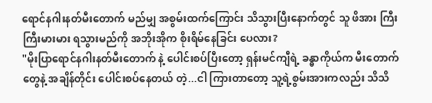ရောင်နဂါးနတ်မီးတောက် မည်မျှ အစွမ်းထက်ကြောင်း သိသွားပြီးနောက်တွင် သူ ဖိအား ကြီးကြီးမားမား ရသွားမည်ကို အဘိုးအိုက စိုးရိမ်နေခြင်း ပေလား?
"မိုးပြာရောင်နဂါးနတ်မီးတောက် နဲ့ ပေါင်းစပ်ပြီးတော့ ရှန်းမင်ကျီရဲ့ ခန္ဓာကိုယ်က မီးတောက်တွေနဲ့ အချိန်တိုင်း ပေါင်းစပ်နေတယ် တဲ့...ငါ ကြားတာတော့ သူ့ရဲ့စွမ်းအားကလည်း သိသိ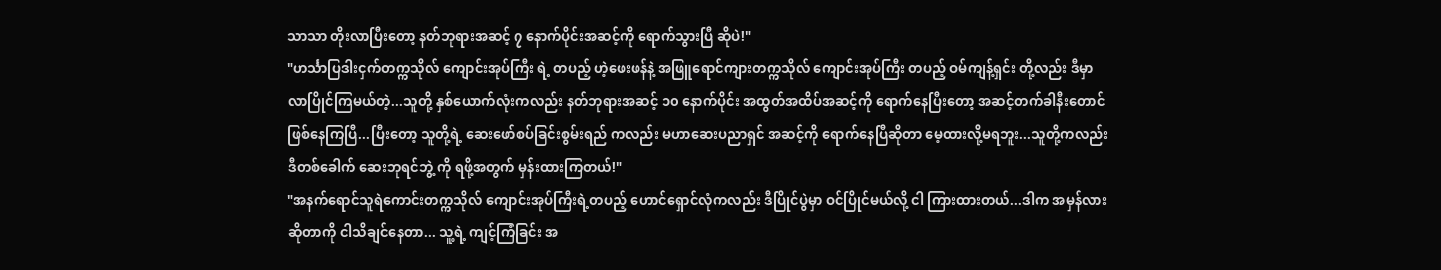သာသာ တိုးလာပြီးတော့ နတ်ဘုရားအဆင့် ၇ နောက်ပိုင်းအဆင့်ကို ရောက်သွားပြီ ဆိုပဲ!"
"ဟင်္သာပြဒါးငှက်တက္ကသိုလ် ကျောင်းအုပ်ကြီး ရဲ့ တပည့် ဟဲ့ဖေးဖန်နဲ့ အဖြူရောင်ကျားတက္ကသိုလ် ကျောင်းအုပ်ကြီး တပည့် ဝမ်ကျန့်ရှင်း တို့လည်း ဒီမှာ လာပြိုင်ကြမယ်တဲ့...သူတို့ နှစ်ယောက်လုံးကလည်း နတ်ဘုရားအဆင့် ၁၀ နောက်ပိုင်း အထွတ်အထိပ်အဆင့်ကို ရောက်နေပြီးတော့ အဆင့်တက်ခါနီးတောင် ဖြစ်နေကြပြီ...ပြီးတော့ သူတို့ရဲ့ ဆေးဖော်စပ်ခြင်းစွမ်းရည် ကလည်း မဟာဆေးပညာရှင် အဆင့်ကို ရောက်နေပြီဆိုတာ မေ့ထားလို့မရဘူး...သူတို့ကလည်း ဒီတစ်ခေါက် ဆေးဘုရင်ဘွဲ့ ကို ရဖို့အတွက် မှန်းထားကြတယ်!"
"အနက်ရောင်သူရဲကောင်းတက္ကသိုလ် ကျောင်းအုပ်ကြီးရဲ့တပည့် ဟောင်ရှောင်လုံကလည်း ဒီပြိုင်ပွဲမှာ ဝင်ပြိုင်မယ်လို့ ငါ ကြားထားတယ်...ဒါက အမှန်လားဆိုတာကို ငါသိချင်နေတာ... သူ့ရဲ့ ကျင့်ကြံခြင်း အ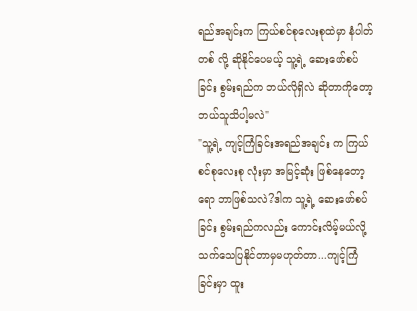ရည်အချင်းက ကြယ်စင်စုလေးစုထဲမှာ နံပါတ်တစ် လို့ ဆိုနိုင်ပေမယ့် သူ့ရဲ့ ဆေးဖော်စပ်ခြင်း စွမ်းရည်က ဘယ်လိုရှိလဲ ဆိုတာကိုတော့ ဘယ်သူသိပါ့မလဲ"
"သူ့ရဲ့ ကျင့်ကြံခြင်းအရည်အချင်း က ကြယ်စင်စုလေးစု လုံးမှာ အမြင့်ဆုံး ဖြစ်နေတော့ရော ဘာဖြစ်သလဲ?ဒါက သူ့ရဲ့ ဆေးဖော်စပ်ခြင်း စွမ်းရည်ကလည်း ကောင်းလိမ့်မယ်လို့ သက်သေပြနိုင်တာမှမဟုတ်တာ...ကျင့်ကြံခြင်းမှာ ထူး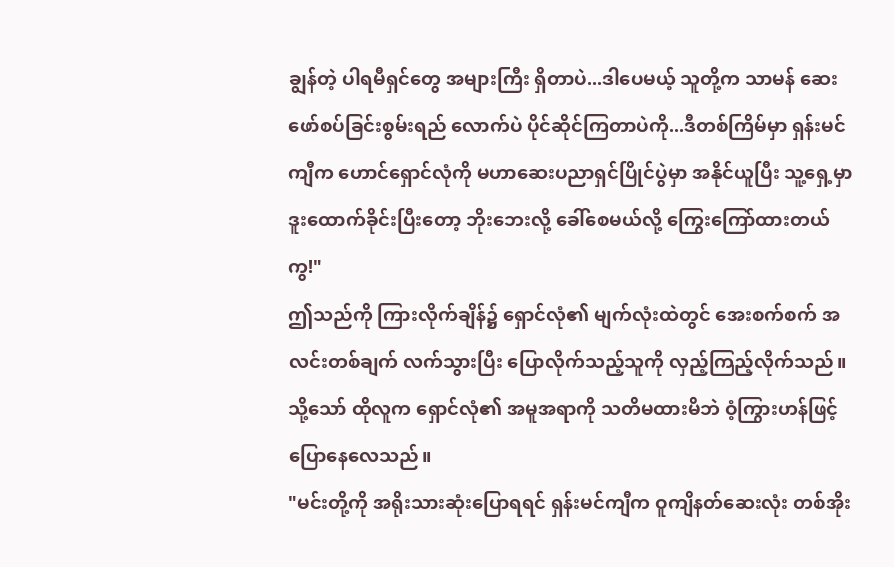ချွန်တဲ့ ပါရမီရှင်တွေ အများကြီး ရှိတာပဲ...ဒါပေမယ့် သူတို့က သာမန် ဆေးဖော်စပ်ခြင်းစွမ်းရည် လောက်ပဲ ပိုင်ဆိုင်ကြတာပဲကို...ဒီတစ်ကြိမ်မှာ ရှန်းမင်ကျီက ဟောင်ရှောင်လုံကို မဟာဆေးပညာရှင်ပြိုင်ပွဲမှာ အနိုင်ယူပြီး သူ့ရှေ့မှာ ဒူးထောက်ခိုင်းပြီးတော့ ဘိုးဘေးလို့ ခေါ်စေမယ်လို့ ကြွေးကြော်ထားတယ်ကွ!"
ဤသည်ကို ကြားလိုက်ချိန်၌ ရှောင်လုံ၏ မျက်လုံးထဲတွင် အေးစက်စက် အလင်းတစ်ချက် လက်သွားပြီး ပြောလိုက်သည့်သူကို လှည့်ကြည့်လိုက်သည်။
သို့သော် ထိုလူက ရှောင်လုံ၏ အမူအရာကို သတိမထားမိဘဲ ဝံ့ကြွားဟန်ဖြင့် ပြောနေလေသည်။
"မင်းတို့ကို အရိုးသားဆုံးပြောရရင် ရှန်းမင်ကျီက ဝူကျိနတ်ဆေးလုံး တစ်အိုး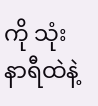ကို သုံးနာရီထဲနဲ့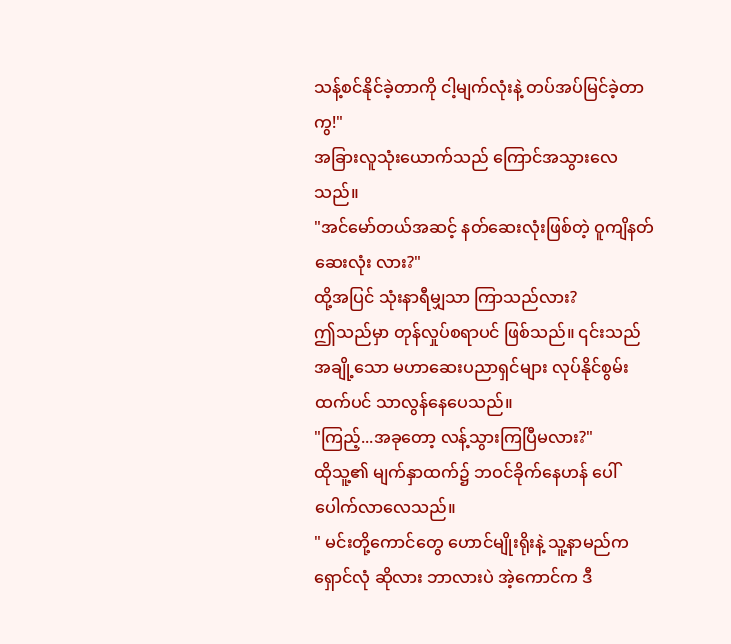သန့်စင်နိုင်ခဲ့တာကို ငါ့မျက်လုံးနဲ့ တပ်အပ်မြင်ခဲ့တာကွ!"
အခြားလူသုံးယောက်သည် ကြောင်အသွားလေသည်။
"အင်မော်တယ်အဆင့် နတ်ဆေးလုံးဖြစ်တဲ့ ဝူကျိနတ်ဆေးလုံး လား?"
ထို့အပြင် သုံးနာရီမျှသာ ကြာသည်လား?
ဤသည်မှာ တုန်လှုပ်စရာပင် ဖြစ်သည်။ ၎င်းသည် အချို့သော မဟာဆေးပညာရှင်များ လုပ်နိုင်စွမ်းထက်ပင် သာလွန်နေပေသည်။
"ကြည့်...အခုတော့ လန့်သွားကြပြီမလား?"
ထိုသူ့၏ မျက်နှာထက်၌ ဘဝင်ခိုက်နေဟန် ပေါ်ပေါက်လာလေသည်။
" မင်းတို့ကောင်တွေ ဟောင်မျိုးရိုးနဲ့ သူ့နာမည်က ရှောင်လုံ ဆိုလား ဘာလားပဲ အဲ့ကောင်က ဒီ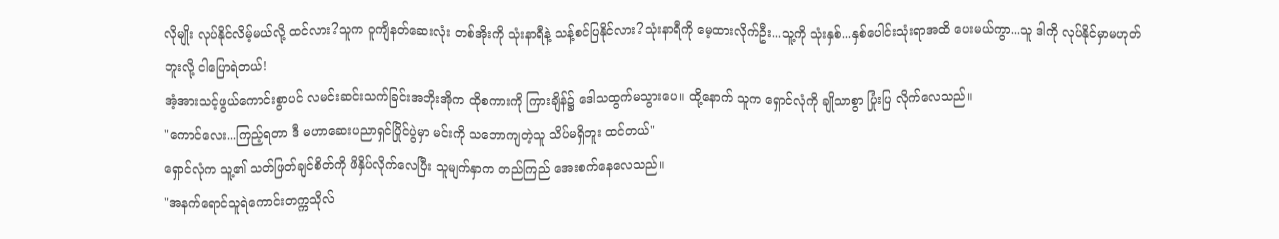လိုမျိုး လုပ်နိုင်လိမ့်မယ်လို့ ထင်လား?သူက ဝူကျိနတ်ဆေးလုံး တစ်အိုးကို သုံးနာရီနဲ့ သန့်စင်ပြနိုင်လား?သုံးနာရီကို မေ့ထားလိုက်ဦး...သူ့ကို သုံးနှစ်...နှစ်ပေါင်းသုံးရာအထိ ပေးမယ်ကွာ...သူ ဒါကို လုပ်နိုင်မှာမဟုတ်ဘူးလို့ ငါပြောရဲတယ်!
အံ့အားသင့်ဖွယ်ကောင်းစွာပင် လမင်းဆင်းသက်ခြင်းအဘိုးအိုက ထိုစကားကို ကြားချိန်၌ ဒေါသထွက်မသွားပေ။ ထို့နောက် သူက ရှောင်လုံကို ချိုသာစွာ ပြုံးပြ လိုက်လေသည်။
"ကောင်လေး...ကြည့်ရတာ ဒီ မဟာဆေးပညာရှင်ပြိုင်ပွဲမှာ မင်းကို သဘောကျတဲ့သူ သိပ်မရှိဘူး ထင်တယ်"
ရှောင်လုံက သူ့၏ သတ်ဖြတ်ချင်စိတ်ကို ဖိနှိပ်လိုက်လေပြီး သူမျက်နှာက တည်ကြည် အေးစက်နေလေသည်။
"အနက်ရောင်သူရဲကောင်းတက္ကသိုလ်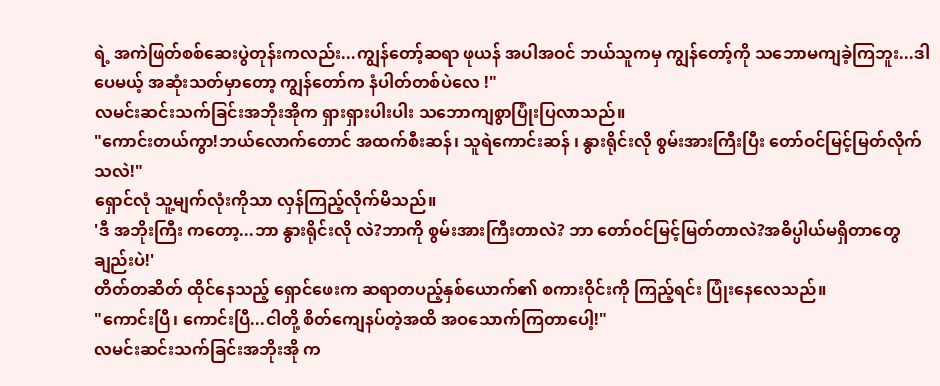ရဲ့ အကဲဖြတ်စစ်ဆေးပွဲတုန်းကလည်း...ကျွန်တော့်ဆရာ ဖုယန် အပါအဝင် ဘယ်သူကမှ ကျွန်တော့်ကို သဘောမကျခဲ့ကြဘူး...ဒါပေမယ့် အဆုံးသတ်မှာတော့ ကျွန်တော်က နံပါတ်တစ်ပဲလေ !"
လမင်းဆင်းသက်ခြင်းအဘိုးအိုက ရှားရှားပါးပါး သဘောကျစွာပြုံးပြလာသည်။
"ကောင်းတယ်ကွာ!ဘယ်လောက်တောင် အထက်စီးဆန်၊ သူရဲကောင်းဆန် ၊ နွားရိုင်းလို စွမ်းအားကြီးပြီး တော်ဝင်မြင့်မြတ်လိုက်သလဲ!"
ရှောင်လုံ သူ့မျက်လုံးကိုသာ လှန်ကြည့်လိုက်မိသည်။
'ဒီ အဘိုးကြီး ကတော့...ဘာ နွားရိုင်းလို လဲ?ဘာကို စွမ်းအားကြီးတာလဲ? ဘာ တော်ဝင်မြင့်မြတ်တာလဲ?အဓိပ္ပါယ်မရှိတာတွေချည်းပဲ!'
တိတ်တဆိတ် ထိုင်နေသည့် ရှောင်ဖေးက ဆရာတပည့်နှစ်ယောက်၏ စကားဝိုင်းကို ကြည့်ရင်း ပြုံးနေလေသည်။
"ကောင်းပြီ၊ ကောင်းပြီ...ငါတို့ စိတ်ကျေနပ်တဲ့အထိ အဝသောက်ကြတာပေါ့!"
လမင်းဆင်းသက်ခြင်းအဘိုးအို က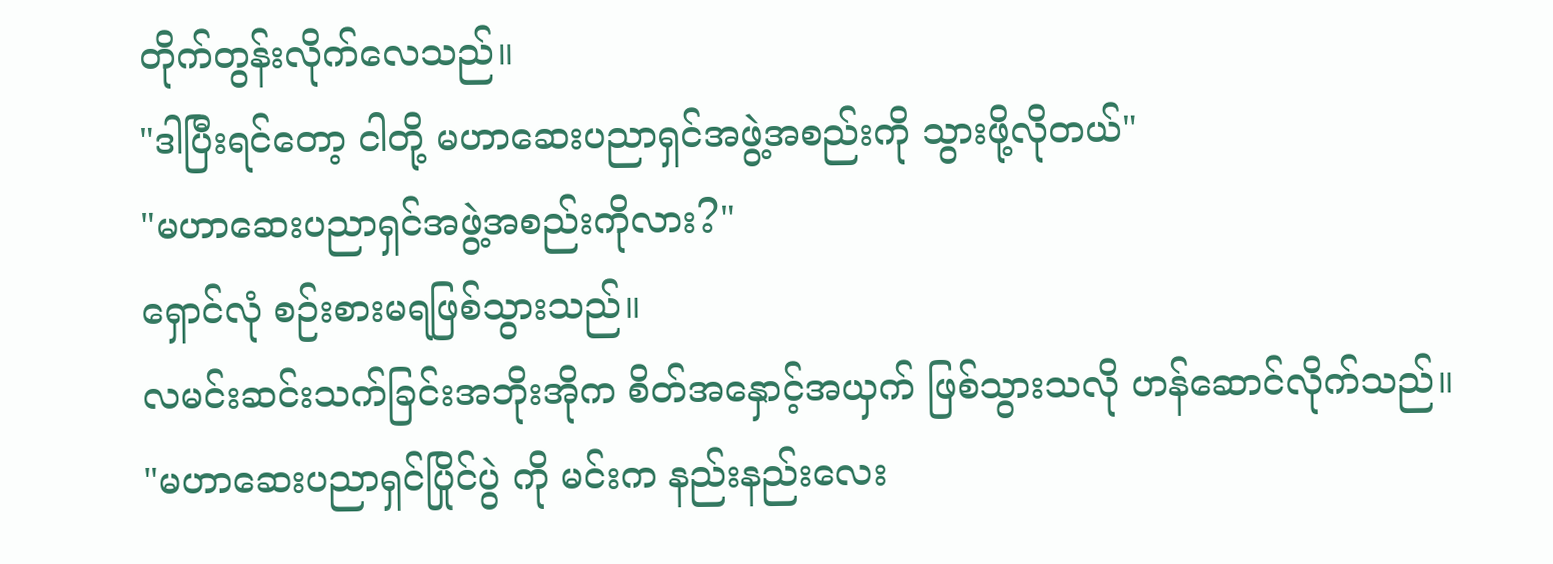တိုက်တွန်းလိုက်လေသည်။
"ဒါပြီးရင်တော့ ငါတို့ မဟာဆေးပညာရှင်အဖွဲ့အစည်းကို သွားဖို့လိုတယ်"
"မဟာဆေးပညာရှင်အဖွဲ့အစည်းကိုလား?"
ရှောင်လုံ စဉ်းစားမရဖြစ်သွားသည်။
လမင်းဆင်းသက်ခြင်းအဘိုးအိုက စိတ်အနှောင့်အယှက် ဖြစ်သွားသလို ဟန်ဆောင်လိုက်သည်။
"မဟာဆေးပညာရှင်ပြိုင်ပွဲ ကို မင်းက နည်းနည်းလေး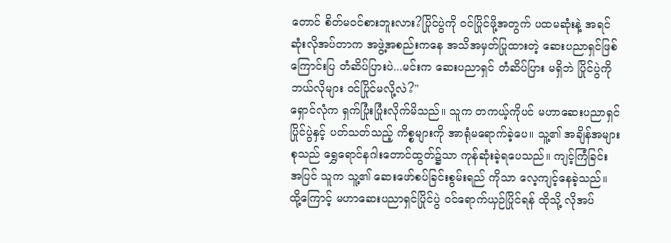တောင် စိတ်မဝင်စားဘူးလား?ပြိုင်ပွဲကို ဝင်ပြိုင်ဖို့အတွက် ပထမဆုံးနဲ့ အရင်ဆုံးလိုအပ်တာက အဖွဲ့အစည်းကနေ အသိအမှတ်ပြုထားတဲ့ ဆေးပညာရှင်ဖြစ်ကြောင်းပြ တံဆိပ်ပြားပဲ...မင်းက ဆေးပညာရှင် တံဆိပ်ပြား မရှိဘဲ ပြိုင်ပွဲကို ဘယ်လိုများ ဝင်ပြိုင်မလို့လဲ?"
ရှောင်လုံက ရှက်ပြုံးပြုံးလိုက်မိသည်။ သူက တကယ့်ကိုပင် မဟာဆေးပညာရှင်ပြိုင်ပွဲနှင့် ပတ်သတ်သည့် ကိစ္စများကို အာရုံမရောက်ခဲ့ပေ။ သူ့၏ အချိန်အများစုသည် ရွှေရောင်နဂါးတောင်ထွတ်၌သာ ကုန်ဆုံးခဲ့ရပေသည်။ ကျင့်ကြံခြင်း အပြင် သူက သူ့၏ ဆေးဖော်စပ်ခြင်းစွမ်းရည် ကိုသာ လေ့ကျင့်နေခဲ့သည်။ ထို့ကြောင့် မဟာဆေးပညာရှင်ပြိုင်ပွဲ ဝင်ရောက်ယှဉ်ပြိုင်ရန် ထိုသို့ လိုအပ်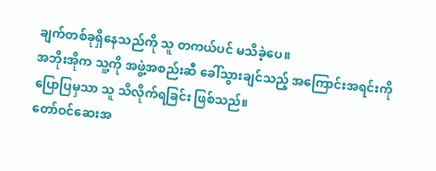ချက်တစ်ခုရှိနေသည်ကို သူ တကယ်ပင် မသိခဲ့ပေ။
အဘိုးအိုက သူ့ကို အဖွဲ့အစည်းဆီ ခေါ်သွားချင်သည့် အကြောင်းအရင်းကို ပြောပြမှသာ သူ သိလိုက်ရခြင်း ဖြစ်သည်။
တော်ဝင်ဆေးအ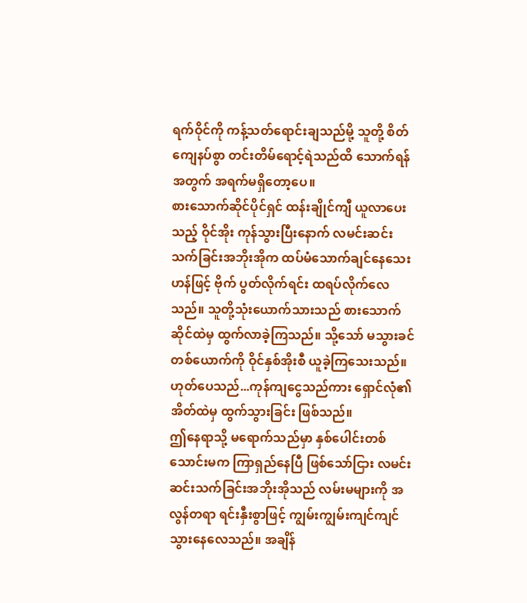ရက်ဝိုင်ကို ကန့်သတ်ရောင်းချသည်မို့ သူတို့ စိတ်ကျေနပ်စွာ တင်းတိမ်ရောင့်ရဲသည်ထိ သောက်ရန်အတွက် အရက်မရှိတော့ပေ။
စားသောက်ဆိုင်ပိုင်ရှင် ထန်းချိုင်ကျီ ယူလာပေးသည့် ဝိုင်အိုး ကုန်သွားပြီးနောက် လမင်းဆင်းသက်ခြင်းအဘိုးအိုက ထပ်မံသောက်ချင်နေသေးဟန်ဖြင့် ဗိုက် ပွတ်လိုက်ရင်း ထရပ်လိုက်လေသည်။ သူတို့သုံးယောက်သားသည် စားသောက်ဆိုင်ထဲမှ ထွက်လာခဲ့ကြသည်။ သို့သော် မသွားခင် တစ်ယောက်ကို ဝိုင်နှစ်အိုးစီ ယူခဲ့ကြသေးသည်။
ဟုတ်ပေသည်...ကုန်ကျငွေသည်ကား ရှောင်လုံ၏ အိတ်ထဲမှ ထွက်သွားခြင်း ဖြစ်သည်။
ဤနေရာသို့ မရောက်သည်မှာ နှစ်ပေါင်းတစ်သောင်းမက ကြာရှည်နေပြီ ဖြစ်သော်ငြား လမင်းဆင်းသက်ခြင်းအဘိုးအိုသည် လမ်းမများကို အလွန်တရာ ရင်းနှီးစွာဖြင့် ကျွမ်းကျွမ်းကျင်ကျင် သွားနေလေသည်။ အချိန်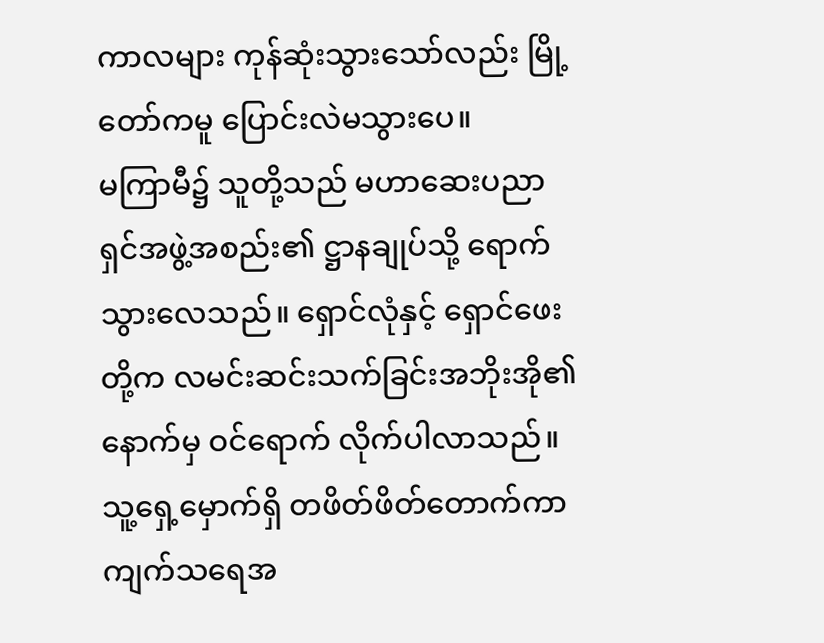ကာလများ ကုန်ဆုံးသွားသော်လည်း မြို့တော်ကမူ ပြောင်းလဲမသွားပေ။
မကြာမီ၌ သူတို့သည် မဟာဆေးပညာရှင်အဖွဲ့အစည်း၏ ဋ္ဌာနချုပ်သို့ ရောက်သွားလေသည်။ ရှောင်လုံနှင့် ရှောင်ဖေးတို့က လမင်းဆင်းသက်ခြင်းအဘိုးအို၏ နောက်မှ ဝင်ရောက် လိုက်ပါလာသည်။
သူ့ရှေ့မှောက်ရှိ တဖိတ်ဖိတ်တောက်ကာ ကျက်သရေအ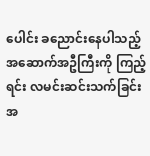ပေါင်း ခညောင်းနေပါသည့် အဆောက်အဦကြီးကို ကြည့်ရင်း လမင်းဆင်းသက်ခြင်းအ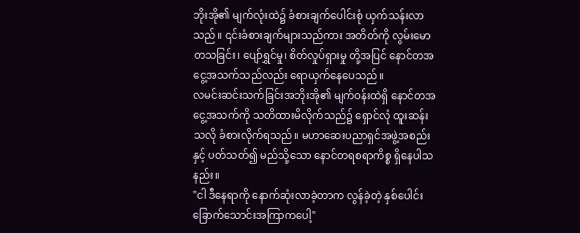ဘိုးအို၏ မျက်လုံးထဲ၌ ခံစားချက်ပေါင်းစုံ ယှက်သန်းလာသည်။ ၎င်းခံစားချက်များသည်ကား အတိတ်ကို လွမ်းမောတသခြင်း၊ ပျော်ရွှင်မှု၊ စိတ်လှုပ်ရှားမှု တို့အပြင် နောင်တအငွေ့အသက်သည်လည်း ရောယှက်နေပေသည်။
လမင်းဆင်းသက်ခြင်းအဘိုးအို၏ မျက်ဝန်းထဲရှိ နောင်တအငွေ့အသက်ကို သတိထားမိလိုက်သည်၌ ရှောင်လုံ ထူးဆန်းသလို ခံစားလိုက်ရသည်။ မဟာဆေးပညာရှင်အဖွဲ့အစည်းနှင့် ပတ်သတ်၍ မည်သို့သော နောင်တရစရာကိစ္စ ရှိနေပါသနည်း။
"ငါ ဒီနေရာကို နောက်ဆုံးလာခဲ့တာက လွန်ခဲ့တဲ့ နှစ်ပေါင်းခြောက်သောင်းအကြာကပေါ့"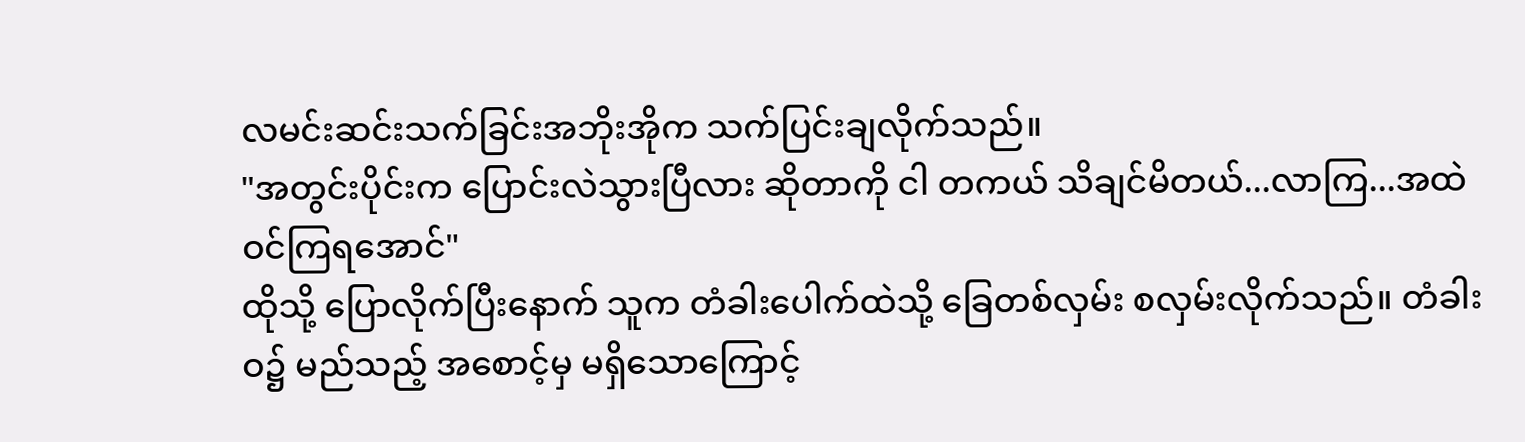လမင်းဆင်းသက်ခြင်းအဘိုးအိုက သက်ပြင်းချလိုက်သည်။
"အတွင်းပိုင်းက ပြောင်းလဲသွားပြီလား ဆိုတာကို ငါ တကယ် သိချင်မိတယ်...လာကြ...အထဲဝင်ကြရအောင်"
ထိုသို့ ပြောလိုက်ပြီးနောက် သူက တံခါးပေါက်ထဲသို့ ခြေတစ်လှမ်း စလှမ်းလိုက်သည်။ တံခါးဝ၌ မည်သည့် အစောင့်မှ မရှိသောကြောင့်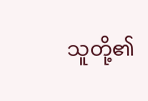သူတို့၏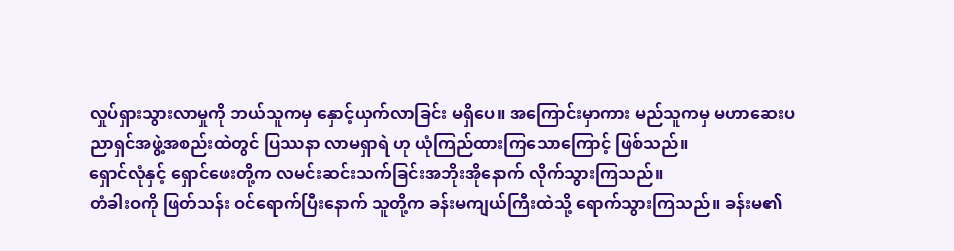လှုပ်ရှားသွားလာမှုကို ဘယ်သူကမှ နှောင့်ယှက်လာခြင်း မရှိပေ။ အကြောင်းမှာကား မည်သူကမှ မဟာဆေးပညာရှင်အဖွဲ့အစည်းထဲတွင် ပြဿနာ လာမရှာရဲ ဟု ယုံကြည်ထားကြသောကြောင့် ဖြစ်သည်။
ရှောင်လုံနှင့် ရှောင်ဖေးတို့က လမင်းဆင်းသက်ခြင်းအဘိုးအိုနောက် လိုက်သွားကြသည်။
တံခါးဝကို ဖြတ်သန်း ဝင်ရောက်ပြီးနောက် သူတို့က ခန်းမကျယ်ကြီးထဲသို့ ရောက်သွားကြသည်။ ခန်းမ၏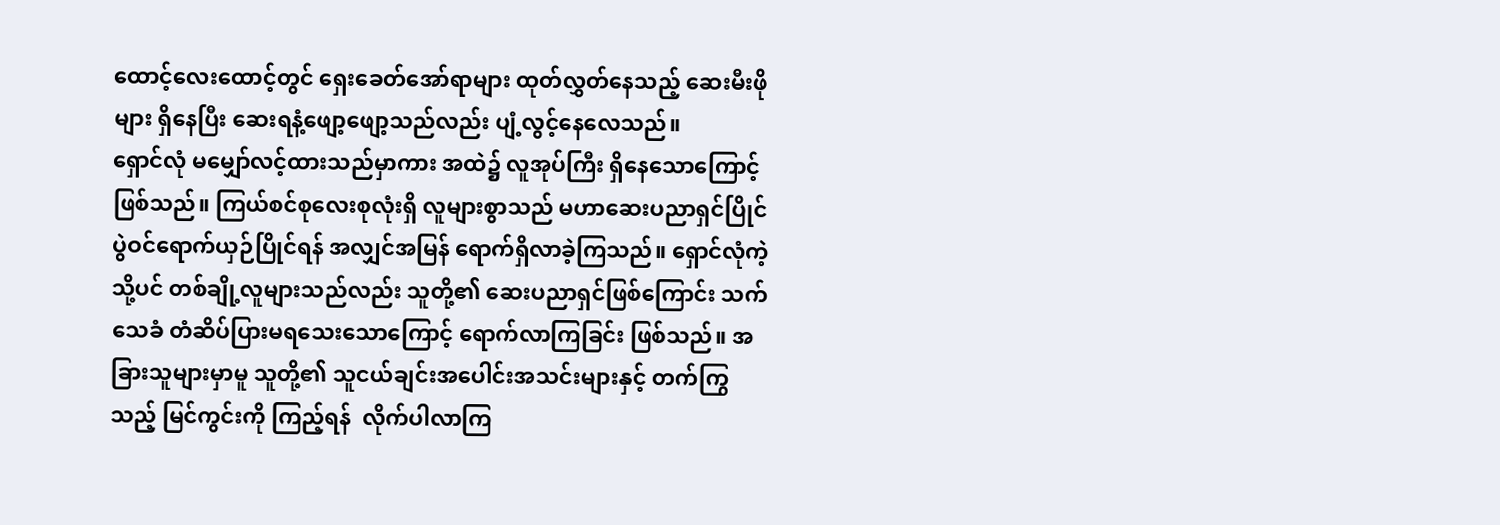ထောင့်လေးထောင့်တွင် ရှေးခေတ်အော်ရာများ ထုတ်လွှတ်နေသည့် ဆေးမီးဖိုများ ရှိနေပြီး ဆေးရနံ့ဖျော့ဖျော့သည်လည်း ပျံ့လွင့်နေလေသည်။
ရှောင်လုံ မမျှော်လင့်ထားသည်မှာကား အထဲ၌ လူအုပ်ကြီး ရှိနေသောကြောင့် ဖြစ်သည်။ ကြယ်စင်စုလေးစုလုံးရှိ လူများစွာသည် မဟာဆေးပညာရှင်ပြိုင်ပွဲဝင်ရောက်ယှဉ်ပြိုင်ရန် အလျှင်အမြန် ရောက်ရှိလာခဲ့ကြသည်။ ရှောင်လုံကဲ့သို့ပင် တစ်ချို့လူများသည်လည်း သူတို့၏ ဆေးပညာရှင်ဖြစ်ကြောင်း သက်သေခံ တံဆိပ်ပြားမရသေးသောကြောင့် ရောက်လာကြခြင်း ဖြစ်သည်။ အခြားသူများမှာမူ သူတို့၏ သူငယ်ချင်းအပေါင်းအသင်းများနှင့် တက်ကြွသည့် မြင်ကွင်းကို ကြည့်ရန်  လိုက်ပါလာကြ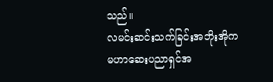သည်။
လမင်းဆင်းသက်ခြင်းအဘိုးအိုက မဟာဆေးပညာရှင်အ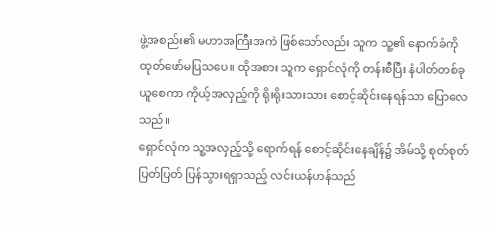ဖွဲ့အစည်း၏ မဟာအကြီးအကဲ ဖြစ်သော်လည်း သူက သူ့၏ နောက်ခံကို ထုတ်ဖော်မပြသပေ။ ထိုအစား သူက ရှောင်လုံကို တန်းစီပြီး နံပါတ်တစ်ခုယူစေကာ ကိုယ့်အလှည့်ကို ရိုးရိုးသားသား စောင့်ဆိုင်းနေရန်သာ ပြောလေသည်။
ရှောင်လုံက သူ့အလှည့်သို့ ရောက်ရန် စောင့်ဆိုင်းနေချိန်၌ အိမ်သို့ စုတ်စုတ်ပြတ်ပြတ် ပြန်သွားရရှာသည့် လင်းယန်ဟန်သည်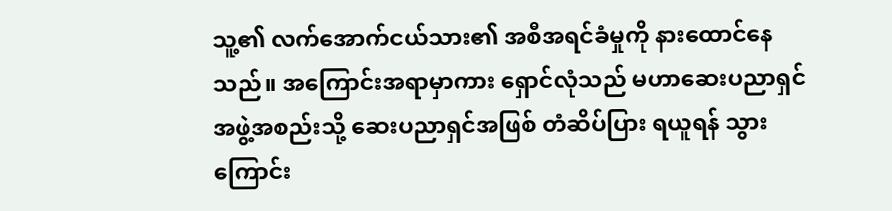သူ့၏ လက်အောက်ငယ်သား၏ အစီအရင်ခံမှုကို နားထောင်နေသည်။ အကြောင်းအရာမှာကား ရှောင်လုံသည် မဟာဆေးပညာရှင်အဖွဲ့အစည်းသို့ ဆေးပညာရှင်အဖြစ် တံဆိပ်ပြား ရယူရန် သွားကြောင်း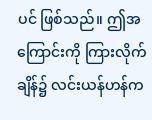ပင် ဖြစ်သည်။ ဤအကြောင်းကို ကြားလိုက်ချိန်၌ လင်းယန်ဟန်က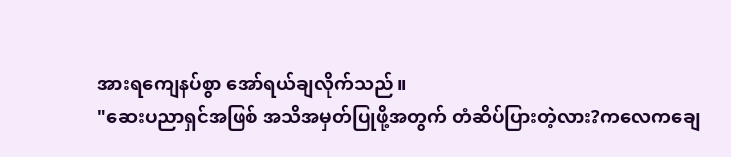အားရကျေနပ်စွာ အော်ရယ်ချလိုက်သည်။
"ဆေးပညာရှင်အဖြစ် အသိအမှတ်ပြုဖို့အတွက် တံဆိပ်ပြားတဲ့လား?ကလေကချေ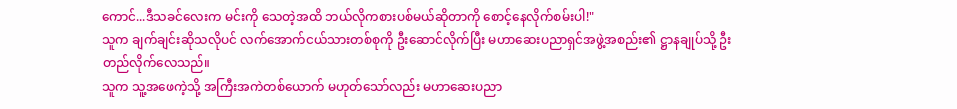ကောင်...ဒီသခင်လေးက မင်းကို သေတဲ့အထိ ဘယ်လိုကစားပစ်မယ်ဆိုတာကို စောင့်နေလိုက်စမ်းပါ!"
သူက ချက်ချင်းဆိုသလိုပင် လက်အောက်ငယ်သားတစ်စုကို ဦးဆောင်လိုက်ပြီး မဟာဆေးပညာရှင်အဖွဲ့အစည်း၏ ဋ္ဌာနချုပ်သို့ ဦးတည်လိုက်လေသည်။
သူက သူ့အဖေကဲ့သို့ အကြီးအကဲတစ်ယောက် မဟုတ်သော်လည်း မဟာဆေးပညာ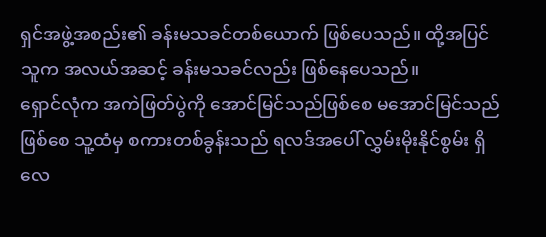ရှင်အဖွဲ့အစည်း၏ ခန်းမသခင်တစ်ယောက် ဖြစ်ပေသည်။ ထို့အပြင် သူက အလယ်အဆင့် ခန်းမသခင်လည်း ဖြစ်နေပေသည်။
ရှောင်လုံက အကဲဖြတ်ပွဲကို အောင်မြင်သည်ဖြစ်စေ မအောင်မြင်သည်ဖြစ်စေ သူ့ထံမှ စကားတစ်ခွန်းသည် ရလဒ်အပေါ် လွှမ်းမိုးနိုင်စွမ်း ရှိလေ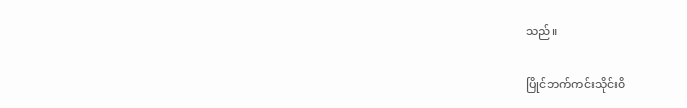သည်။

ပြိုင်ဘက်ကင်းသိုင်း၀ိ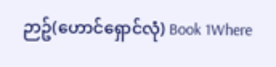ဉာဥ်(ဟောင်ရှောင်လုံ) Book 1Where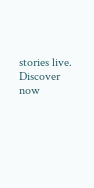stories live. Discover now